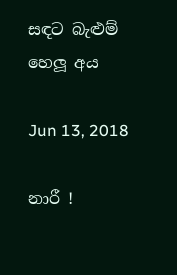සඳට බැළුම් හෙලූ අය

Jun 13, 2018

නාරී !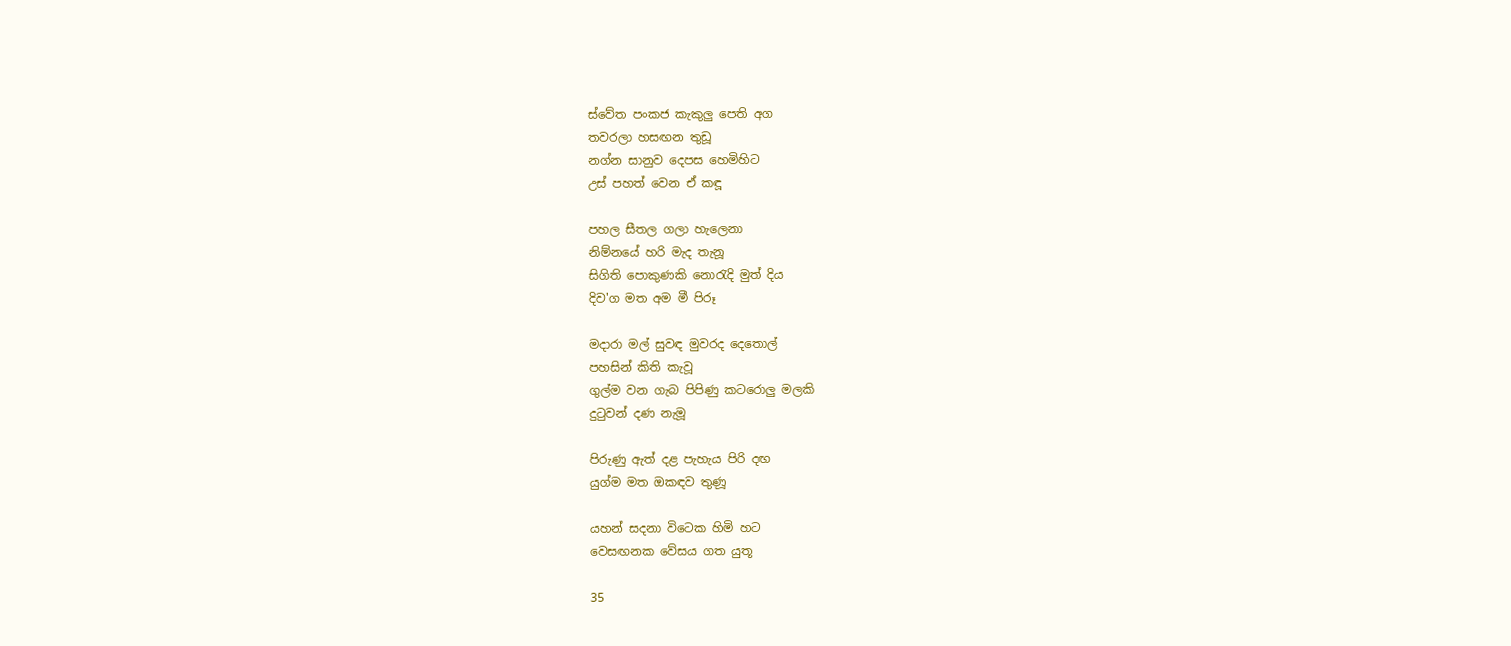ස්වේත පංකජ කැකුලු පෙති අග
තවරලා හසඟන තුඩූ
නග්න සානුව දෙපස හෙමිහිට
උස් පහත් වෙන ඒ කඳූ

පහල සීතල ගලා හැලෙනා
නිම්නයේ හරි මැද තැනූ
සිගිති පොකුණකි නොරැදි මුත් දිය
දිව'ග මත අම මී පිරූ

මදාරා මල් සුවඳ මුවරද දෙතොල්
පහසින් කිති කැවූ
ගුල්ම වන ගැබ පිපිණු කටරොලු මලකි
දුටුවන් දණ නැමූ

පිරුණු ඇත් දළ පැහැය පිරි දඟ
යුග්ම මත ඔකඳව තුණූ

යහන් සදනා විටෙක හිමි හට
වෙසඟනක වේසය ගත යුතූ

35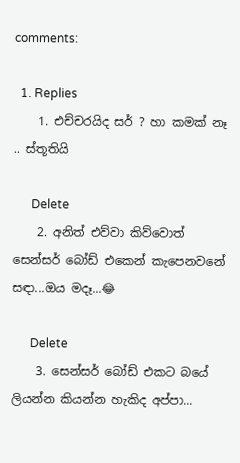comments:

  1. Replies
    1. එච්චරයිද සර් ? හා කමක් නෑ .. ස්තූතියි

      Delete
    2. අනිත් එව්වා කිව්වොත් සෙන්සර් බෝඩ් එකෙන් කැපෙනවනේ සඳා...ඔය මදෑ...😂

      Delete
    3. සෙන්සර් බෝඩ් එකට බයේ ලියන්න කියන්න හැකිද අප්පා...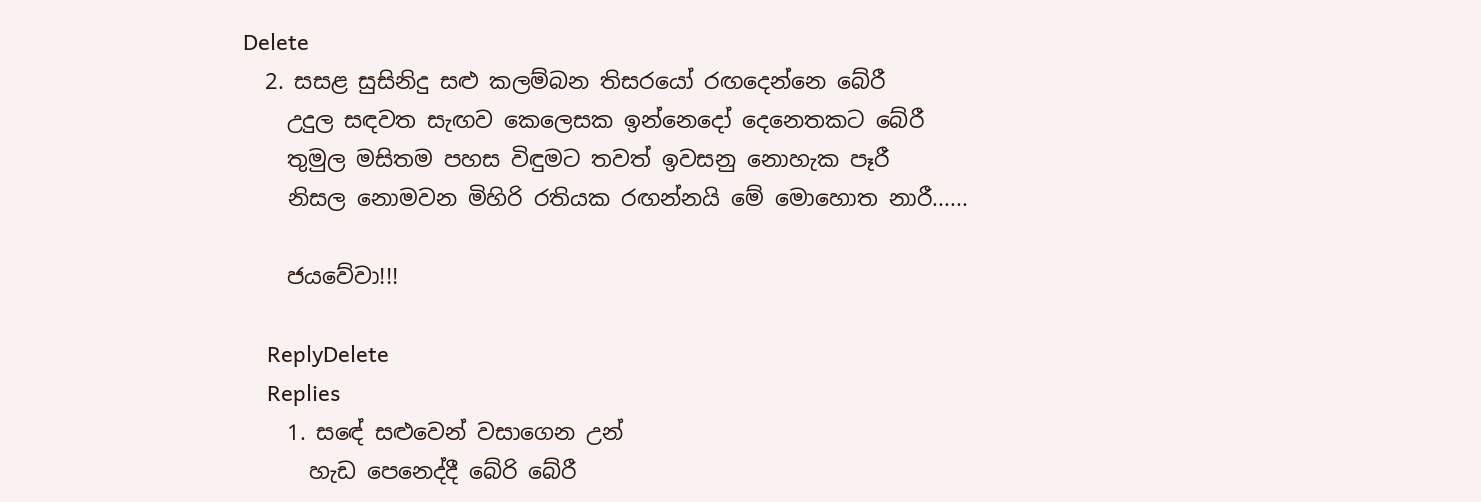Delete
  2. සසළ සුසිනිදු සළු කලම්බන තිසරයෝ රඟදෙන්නෙ බේරී
    උදුල සඳවත සැඟව කෙලෙසක ඉන්නෙදෝ දෙනෙතකට බේරී
    තුමුල මසිතම පහස විඳුමට තවත් ඉවසනු නොහැක පෑරී
    නිසල නොමවන මිහිරි රතියක රඟන්නයි මේ මොහොත නාරී......

    ජයවේවා!!!

    ReplyDelete
    Replies
    1. සඳේ සළුවෙන් වසාගෙන උන්
      හැඩ පෙනෙද්දී බේරි බේරී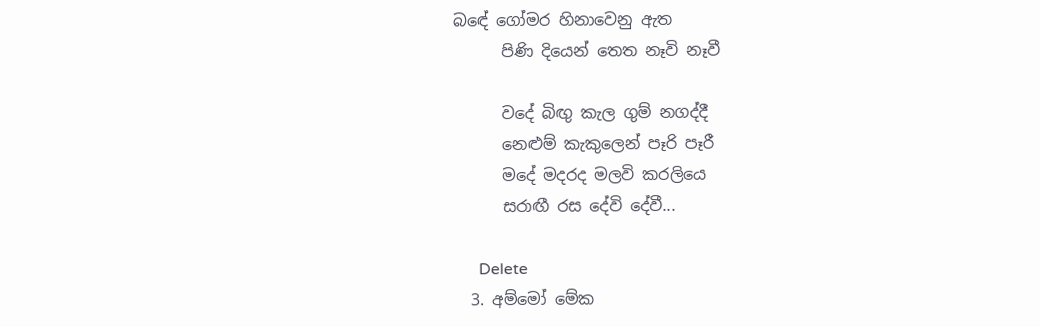බඳේ ගෝමර හිනාවෙනු ඇත
      පිණි දියෙන් තෙත නෑවි නෑවී

      වදේ බිඟු කැල ගුම් නගද්දී
      නෙළුම් කැකුලෙන් පෑරි පෑරී
      මදේ මදරද මලවි කරලියෙ
      සරාඟී රස දේවි දේවී...

      Delete
  3. අම්මෝ මේක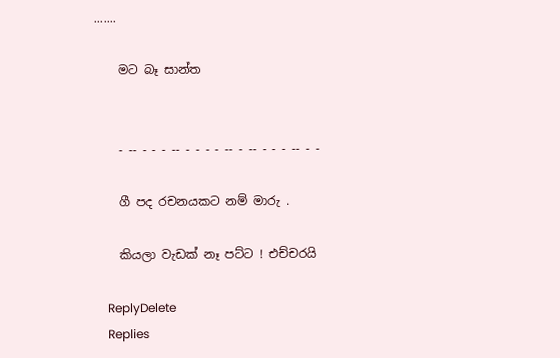.......

    මට බෑ සාන්ත


    - -- - - - -- - - - - -- - -- - - - -- - -

    ගී පද රචනයකට නම් මාරු .

    කියලා වැඩක් නෑ පට්ට ! එච්චරයි

    ReplyDelete
    Replies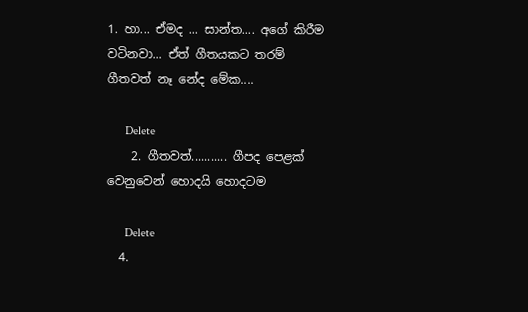1. හා... ඒමද ... සාන්ත.... අගේ කිරීම වටිනවා... ඒත් ගීතයකට තරම් ගීතවත් නෑ නේද මේක....

      Delete
    2. ගීතවත්........... ගීපද පෙළක් වෙනුවෙන් හොදයි හොදටම

      Delete
  4.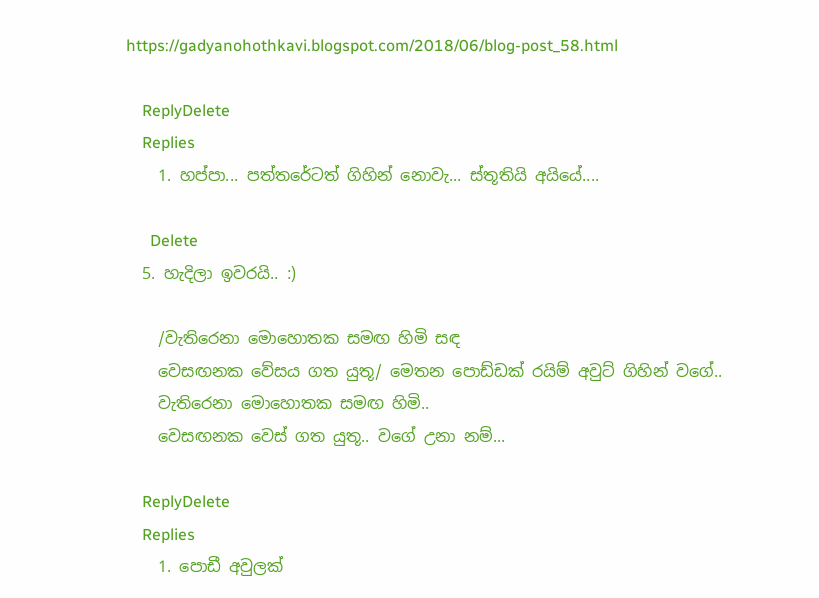https://gadyanohothkavi.blogspot.com/2018/06/blog-post_58.html

    ReplyDelete
    Replies
    1. හප්පා... පත්තරේටත් ගිහින් නොවැ... ස්තූතියි අයියේ....

      Delete
  5. හැදිලා ඉවරයි.. :)

    /වැතිරෙනා මොහොතක සමඟ හිමි සඳ
    වෙසඟනක වේසය ගත යුතූ/ මෙතන පොඩ්ඩක් රයිම් අවුට් ගිහින් වගේ..
    වැතිරෙනා මොහොතක සමඟ හිමි..
    වෙසඟනක වෙස් ගත යුතූ.. වගේ උනා නම්...

    ReplyDelete
    Replies
    1. පොඩී අවුලක්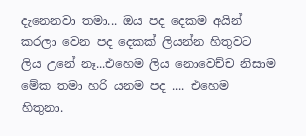දැනෙනවා තමා... ඔය පද දෙකම අයින් කරලා වෙන පද දෙකක් ලියන්න හිතුවට ලිය උනේ නෑ...එහෙම ලිය නොවෙච්ච නිසාම මේක තමා හරි යනම පද .... එහෙම හිතුනා.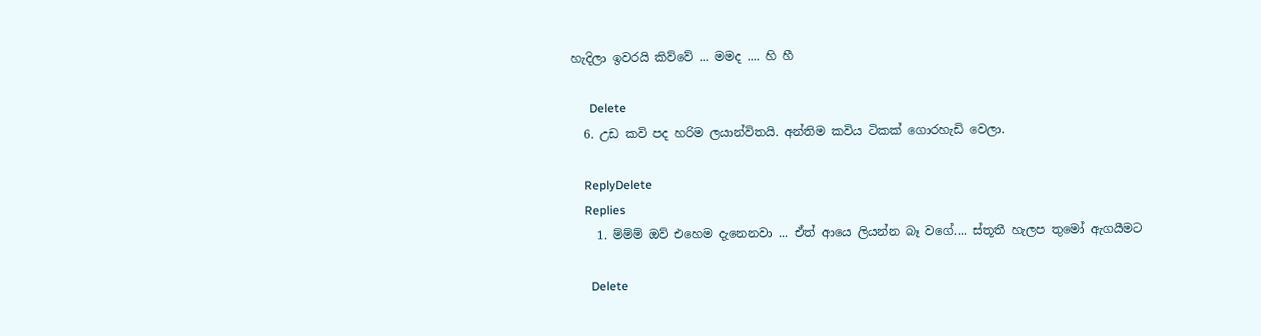හැදිලා ඉවරයි කිව්වේ ... මමද .... හි හී

      Delete
  6. උඩ කවි පද හරිම ලයාන්විතයි. අන්තිම කවිය ටිකක් ගොරහැඩි වෙලා.

    ReplyDelete
    Replies
    1. ම්ම්ම් ඔව් එහෙම දැනෙනවා ... ඒත් ආයෙ ලියන්න බෑ වගේ.... ස්තූතී හැලප තුමෝ ඇගයීමට

      Delete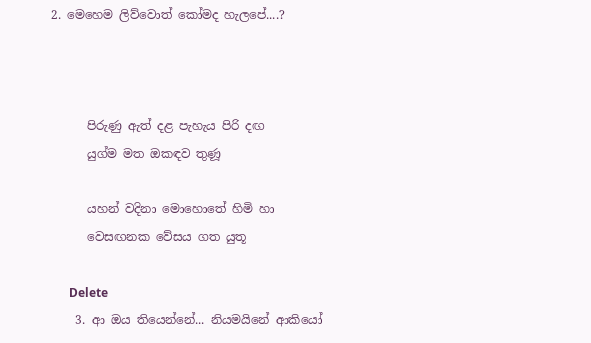2. මෙහෙම ලිව්වොත් කෝමද හැලපේ....?



      පිරුණු ඇත් දළ පැහැය පිරි දඟ
      යුග්ම මත ඔකඳව තුණූ

      යහන් වදිනා මොහොතේ හිමි හා
      වෙසඟනක වේසය ගත යුතූ

      Delete
    3. ආ ඔය තියෙන්නේ... නියමයිනේ ආකියෝ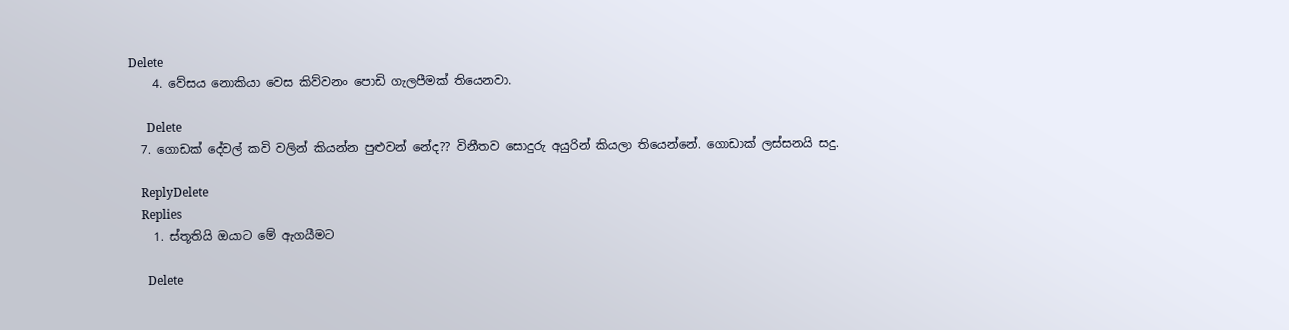Delete
    4. වේසය නොකියා වෙස කිව්වනං පොඩි ගැලපීමක් තියෙනවා.

      Delete
  7. ගොඩක් දේවල් කවි වලින් කියන්න පුළුවන් නේද?? විනීතව සොදුරු අයුරින් කියලා තියෙන්නේ. ගොඩාක් ලස්සනයි සදු.

    ReplyDelete
    Replies
    1. ස්තූතියි ඔයාට මේ ඇගයීමට

      Delete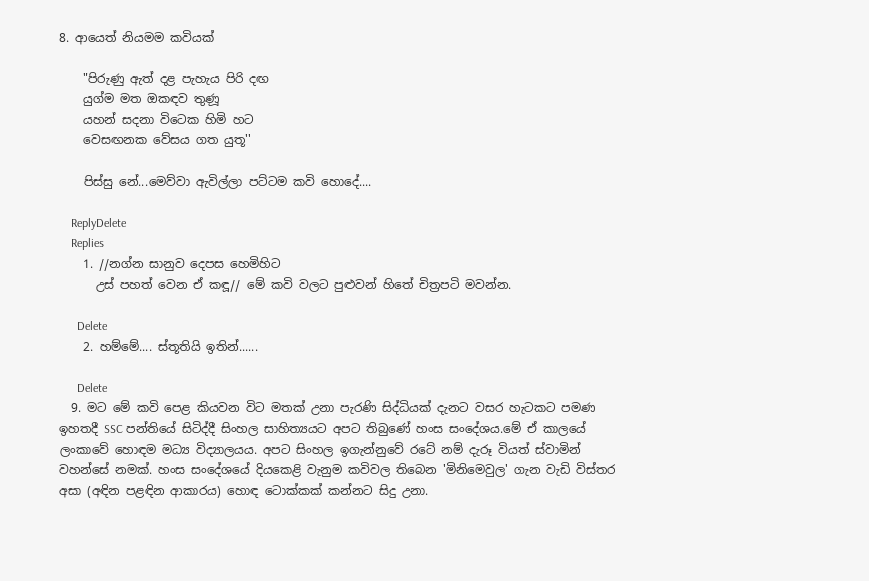8. ආයෙත් නියමම කවියක්

    "පිරුණු ඇත් දළ පැහැය පිරි දඟ
    යුග්ම මත ඔකඳව තුණූ
    යහන් සදනා විටෙක හිමි හට
    වෙසඟනක වේසය ගත යුතූ''

    පිස්සු නේ...මෙව්වා ඇවිල්ලා පට්ටම කවි හොදේ....

    ReplyDelete
    Replies
    1. //නග්න සානුව දෙපස හෙමිහිට
      උස් පහත් වෙන ඒ කඳූ// මේ කවි වලට පුළුවන් හිතේ චිත්‍රපටි මවන්න.

      Delete
    2. හම්මේ.... ස්තූතියි ඉතින්......

      Delete
  9. මට මේ කවි පෙළ කියවන විට මතක් උනා පැරණි සිද්ධියක් දැනට වසර හැටකට පමණ ඉහතදී SSC පන්තියේ සිටිද්දී සිංහල සාහිත්‍යයට අපට තිබුණේ හංස සංදේශය.මේ ඒ කාලයේ ලංකාවේ හොඳම මධ්‍ය විද්‍යාලයය. අපට සිංහල ඉගැන්නුවේ රටේ නම් දැරූ වියත් ස්වාමින් වහන්සේ නමක්. හංස සංදේශයේ දියකෙළි වැනුම කවිවල තිබෙන 'මිනිමෙවුල' ගැන වැඩි විස්තර අසා (අඳින පළඳින ආකාරය) හොඳ ටොක්කක් කන්නට සිදු උනා.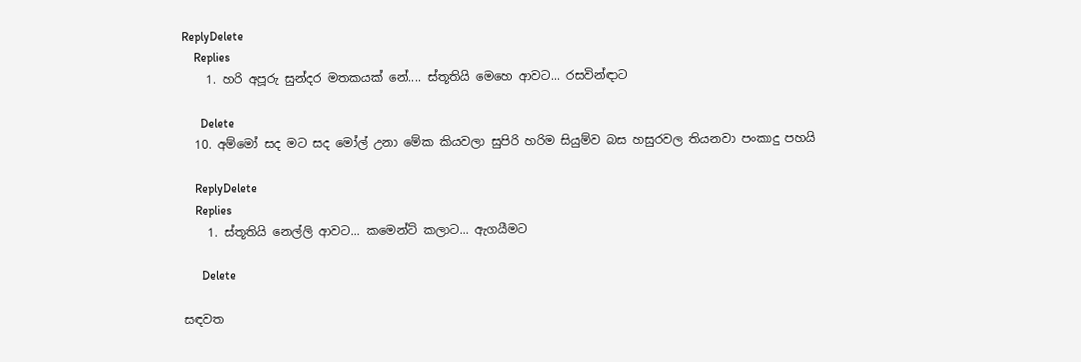ReplyDelete
    Replies
    1. හරි අපූරු සුන්දර මතකයක් නේ.... ස්තූතියි මෙහෙ ආවට... රසවින්ඳාට

      Delete
  10. අම්මෝ සද මට සද මෝල් උනා මේක කියවලා සුපිරි හරිම සියුම්ව බස හසුරවල තියනවා පංකාදු පහයි

    ReplyDelete
    Replies
    1. ස්තූතියි නෙල්ලි ආවට... කමෙන්ට් කලාට... ඇගයීමට

      Delete

සඳවත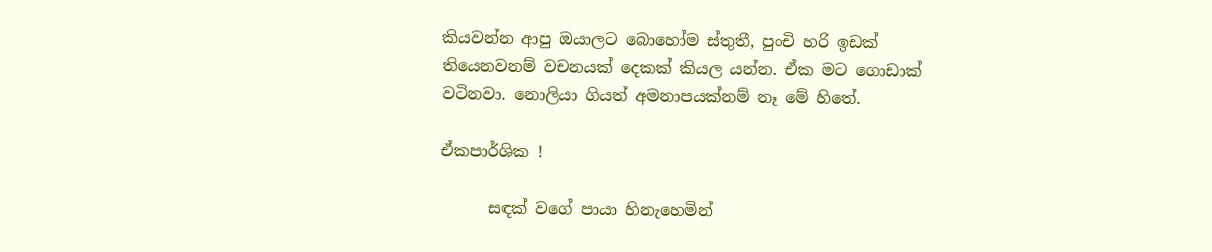කියවන්න ආපු ඔයාලට බොහෝම ස්තුතී, පුංචි හරි ඉඩක් තියෙනවනම් වචනයක් දෙකක් කියල යන්න. ඒක මට ගොඩාක් වටිනවා. නොලියා ගියත් අමනාපයක්නම් නෑ මේ හිතේ.

ඒකපාර්ශික !

      සඳක් වගේ පායා හිනැහෙමින්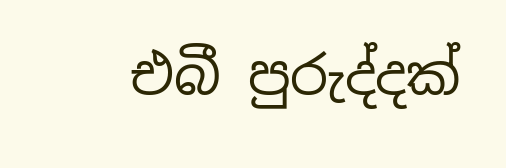එබී පුරුද්දක්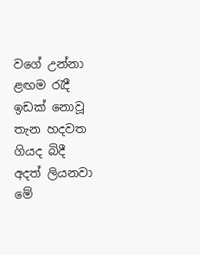වගේ උන්නා ළඟම රැදී ඉඩක් නොවූ තැන හදවත ගියද බිදී අදත් ලියනවා මේ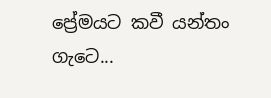ප්‍රේමයට කවී යන්තං ගැටෙ...